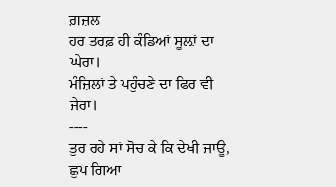ਗ਼ਜ਼ਲ
ਹਰ ਤਰਫ਼ ਹੀ ਕੰਡਿਆਂ ਸੂਲ਼ਾਂ ਦਾ ਘੇਰਾ।
ਮੰਜ਼ਿਲਾਂ ਤੇ ਪਹੁੰਚਣੇ ਦਾ ਫਿਰ ਵੀ ਜੇਰਾ।
----
ਤੁਰ ਰਹੇ ਸਾਂ ਸੋਚ ਕੇ ਕਿ ਦੇਖੀ ਜਾਊ,
ਛੁਪ ਗਿਆ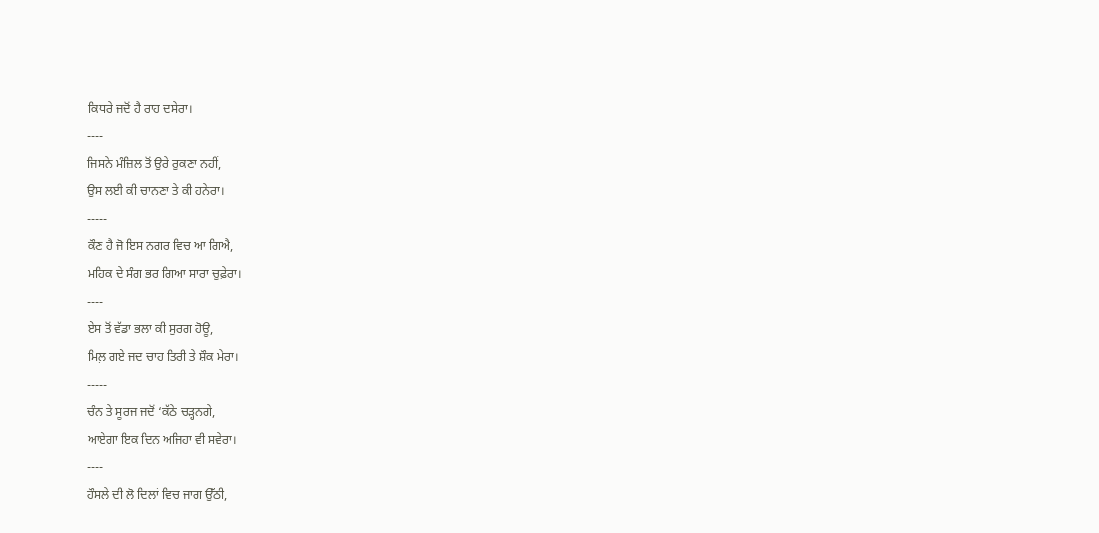ਕਿਧਰੇ ਜਦੋਂ ਹੈ ਰਾਹ ਦਸੇਰਾ।
----
ਜਿਸਨੇ ਮੰਜ਼ਿਲ ਤੋਂ ਉਰੇ ਰੁਕਣਾ ਨਹੀਂ,
ਉਸ ਲਈ ਕੀ ਚਾਨਣਾ ਤੇ ਕੀ ਹਨੇਰਾ।
-----
ਕੌਣ ਹੈ ਜੋ ਇਸ ਨਗਰ ਵਿਚ ਆ ਗਿਐ,
ਮਹਿਕ ਦੇ ਸੰਗ ਭਰ ਗਿਆ ਸਾਰਾ ਚੁਫ਼ੇਰਾ।
----
ਏਸ ਤੋਂ ਵੱਡਾ ਭਲਾ ਕੀ ਸੁਰਗ ਹੋਊ,
ਮਿਲ਼ ਗਏ ਜਦ ਚਾਹ ਤਿਰੀ ਤੇ ਸ਼ੌਕ ਮੇਰਾ।
-----
ਚੰਨ ਤੇ ਸੂਰਜ ਜਦੋਂ ‘ਕੱਠੇ ਚੜ੍ਹਨਗੇ,
ਆਏਗਾ ਇਕ ਦਿਨ ਅਜਿਹਾ ਵੀ ਸਵੇਰਾ।
----
ਹੌਸਲੇ ਦੀ ਲੋ ਦਿਲਾਂ ਵਿਚ ਜਾਗ ਉੱਠੀ,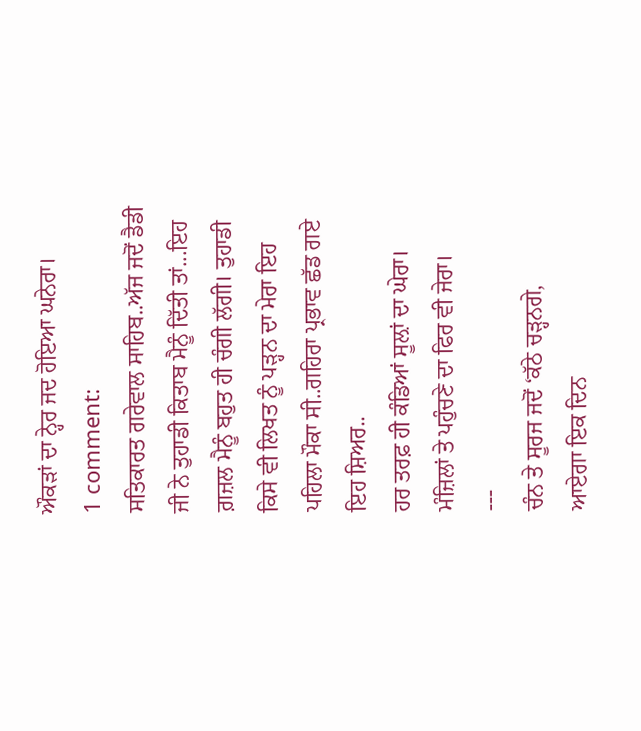ਔਕੜਾਂ ਦਾ ਨ੍ਹੇਰ ਜਦ ਹੋਇਆ ਘਨੇਰਾ।
1 comment:
ਸਤਿਕਾਰਤ ਗਰੇਵਾਲ ਸਾਹਿਬ..ਅੱਜ ਜਦੋਂ ਡੈਡੀ ਜੀ ਨੇ ਤੁਹਾਡੀ ਕਿਤਾਬ ਮੈਨੂੰ ਦਿੱਤੀ ਤਾਂ...ਇਹ ਗ਼ਜ਼ਲ ਮੈਨੂੰ ਬਹੁਤ ਹੀ ਚੰਗੀ ਲੱਗੀ। ਤੁਹਾਡੀ ਕਿਸੇ ਵੀ ਲਿਖਤ ਨੂੰ ਪੜ੍ਹਨ ਦਾ ਮੇਰਾ ਇਹ ਪਹਿਲਾ ਮੌਕਾ ਸੀ..ਗਹਿਰਾ ਪ੍ਰਭਾਵ ਛੱਡ ਗਏ ਇਹ ਸ਼ਿਅਰ..
ਹਰ ਤਰਫ਼ ਹੀ ਕੰਡਿਆਂ ਸੂਲ਼ਾਂ ਦਾ ਘੇਰਾ।
ਮੰਜ਼ਿਲਾਂ ਤੇ ਪਹੁੰਚਣੇ ਦਾ ਫਿਰ ਵੀ ਜੇਰਾ।
---
ਚੰਨ ਤੇ ਸੂਰਜ ਜਦੋਂ ‘ਕੱਠੇ ਚੜ੍ਹਨਗੇ,
ਆਏਗਾ ਇਕ ਦਿਨ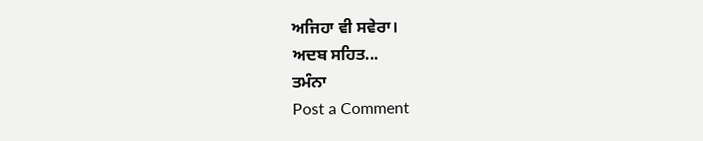ਅਜਿਹਾ ਵੀ ਸਵੇਰਾ।
ਅਦਬ ਸਹਿਤ...
ਤਮੰਨਾ
Post a Comment